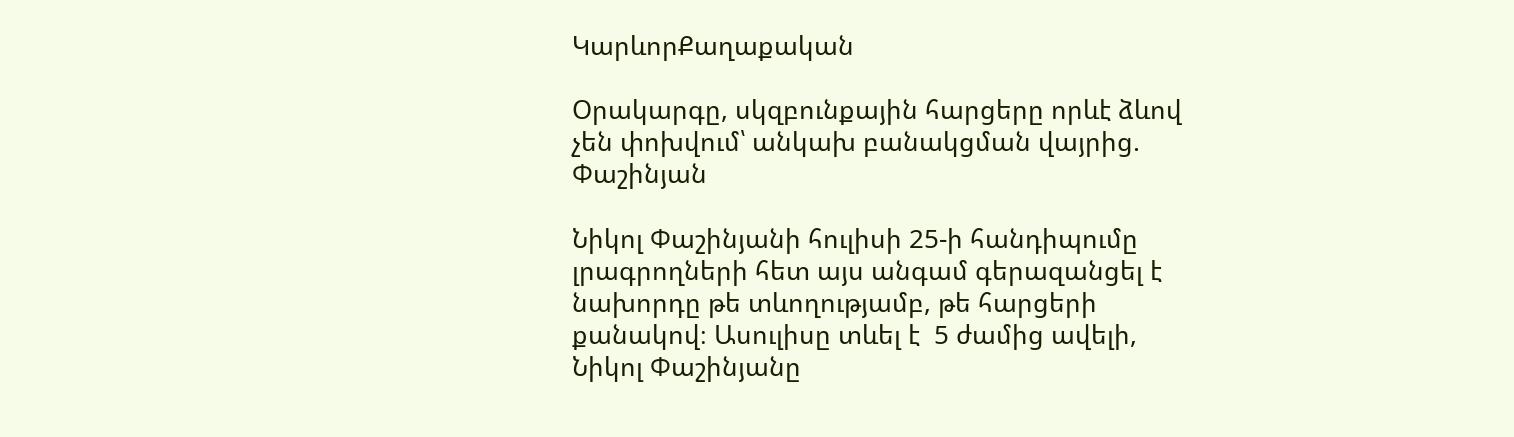ԿարևորՔաղաքական

Օրակարգը, սկզբունքային հարցերը որևէ ձևով չեն փոխվում՝ անկախ բանակցման վայրից. Փաշինյան

Նիկոլ Փաշինյանի հուլիսի 25-ի հանդիպումը լրագրողների հետ այս անգամ գերազանցել է նախորդը թե տևողությամբ, թե հարցերի քանակով։ Ասուլիսը տևել է  5 ժամից ավելի, Նիկոլ Փաշինյանը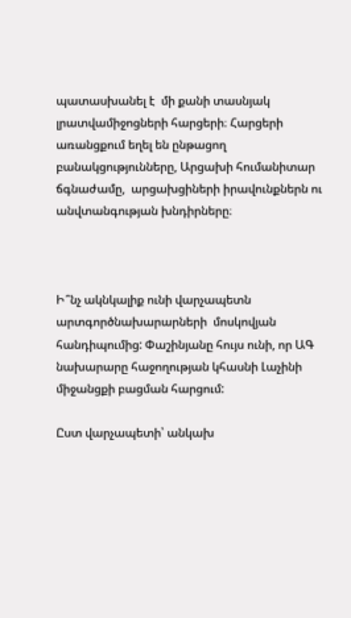պատասխանել է  մի քանի տասնյակ լրատվամիջոցների հարցերի։ Հարցերի առանցքում եղել են ընթացող  բանակցությունները, Արցախի հումանիտար ճգնաժամը,  արցախցիների իրավունքներն ու անվտանգության խնդիրները։



Ի՞նչ ակնկալիք ունի վարչապետն արտգործնախարարների  մոսկովյան հանդիպումից: Փաշինյանը հույս ունի, որ ԱԳ նախարարը հաջողության կհասնի Լաչինի միջանցքի բացման հարցում:

Ըստ վարչապետի՝ անկախ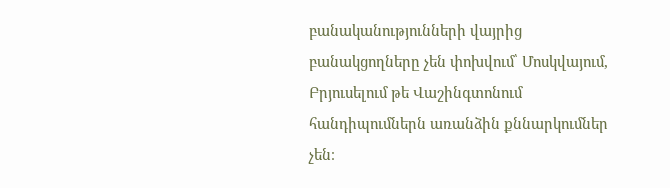բանականությունների վայրից բանակցողները չեն փոխվում՝ Մոսկվայում, Բրյուսելում թե Վաշինգտոնում հանդիպումներն առանձին քննարկումներ չեն։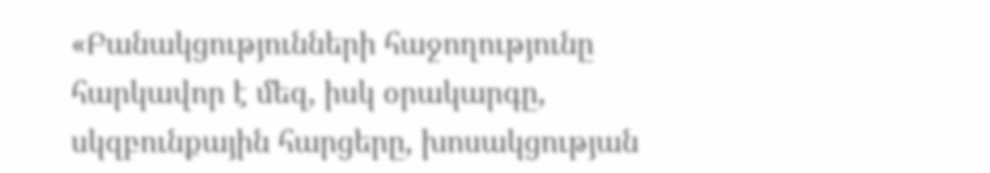«Բանակցությունների հաջողությունը հարկավոր է մեզ, իսկ օրակարգը, սկզբունքային հարցերը, խոսակցության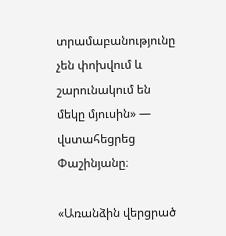տրամաբանությունը չեն փոխվում և  շարունակում են մեկը մյուսին» — վստահեցրեց Փաշինյանը։

«Առանձին վերցրած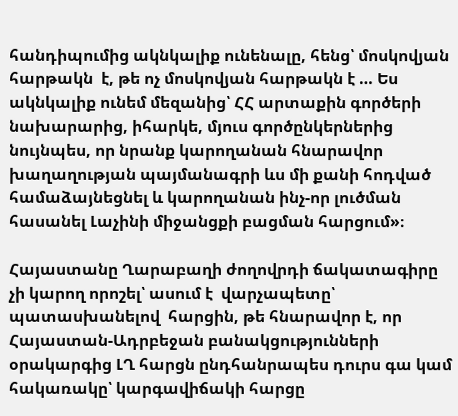հանդիպումից ակնկալիք ունենալը, հենց՝ մոսկովյան հարթակն  է, թե ոչ մոսկովյան հարթակն է … Ես ակնկալիք ունեմ մեզանից՝ ՀՀ արտաքին գործերի նախարարից, իհարկե, մյուս գործընկերներից նույնպես, որ նրանք կարողանան հնարավոր խաղաղության պայմանագրի ևս մի քանի հոդված համաձայնեցնել և կարողանան ինչ-որ լուծման հասանել Լաչինի միջանցքի բացման հարցում»։

Հայաստանը Ղարաբաղի ժողովրդի ճակատագիրը չի կարող որոշել՝ ասում է  վարչապետը՝ պատասխանելով  հարցին, թե հնարավոր է, որ Հայաստան-Ադրբեջան բանակցությունների օրակարգից ԼՂ հարցն ընդհանրապես դուրս գա կամ հակառակը՝ կարգավիճակի հարցը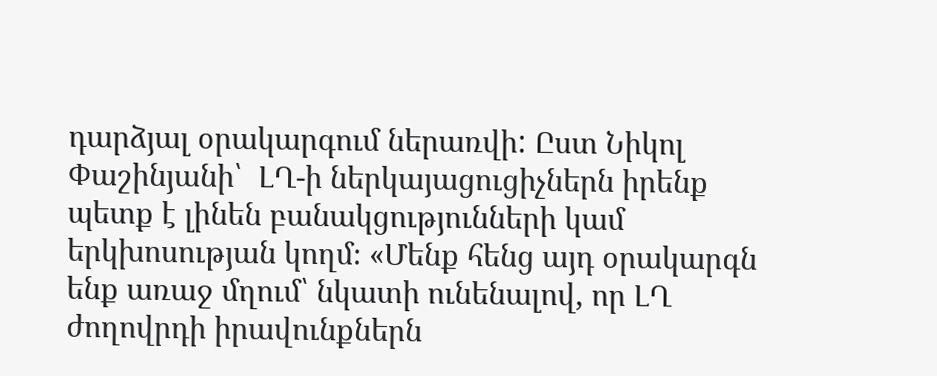դարձյալ օրակարգում ներառվի: Ըստ Նիկոլ Փաշինյանի՝  ԼՂ-ի ներկայացուցիչներն իրենք պետք է լինեն բանակցությունների կամ երկխոսության կողմ։ «Մենք հենց այդ օրակարգն ենք առաջ մղում՝ նկատի ունենալով, որ ԼՂ ժողովրդի իրավունքներն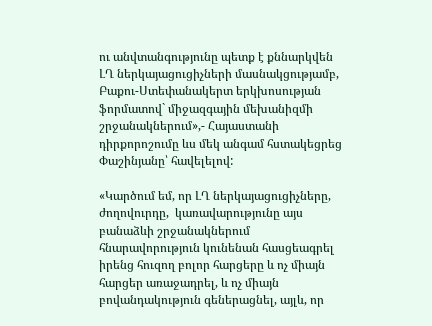ու անվտանգությունը պետք է քննարկվեն ԼՂ ներկայացուցիչների մասնակցությամբ, Բաքու-Ստեփանակերտ երկխոսության ֆորմատով` միջազգային մեխանիզմի շրջանակներում»,- Հայաստանի դիրքորոշումը ևս մեկ անգամ հստակեցրեց Փաշինյանը՝ հավելելով:

«Կարծում եմ, որ ԼՂ ներկայացուցիչները, ժողովուրդը,  կառավարությունը այս բանաձևի շրջանակներում հնարավորություն կունենան հասցեագրել իրենց հուզող բոլոր հարցերը և ոչ միայն հարցեր առաջադրել, և ոչ միայն բովանդակություն գեներացնել, այլև, որ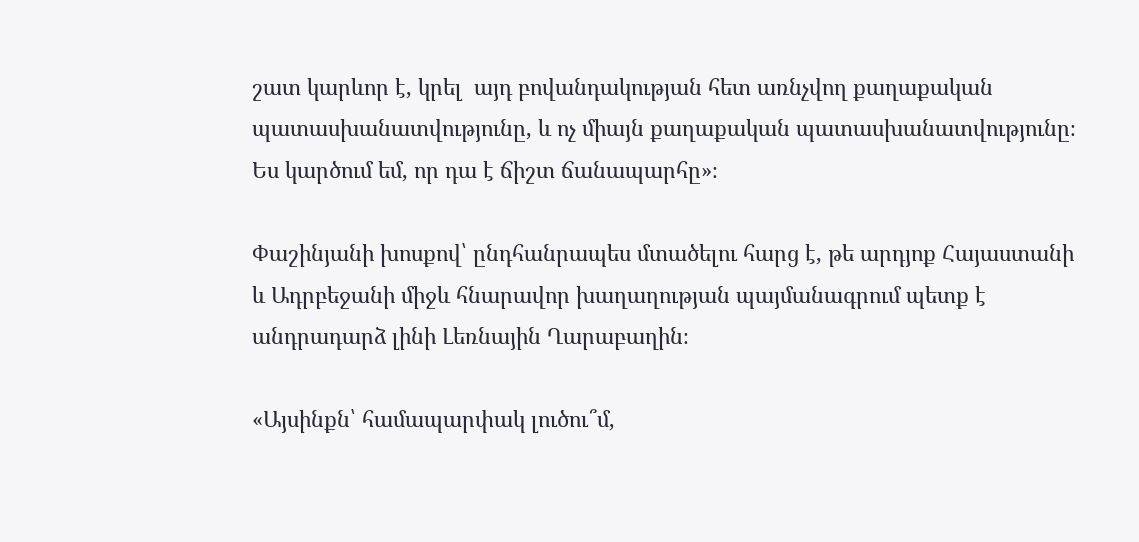շատ կարևոր է, կրել  այդ բովանդակության հետ առնչվող քաղաքական պատասխանատվությունը, և ոչ միայն քաղաքական պատասխանատվությունը։ Ես կարծում եմ, որ դա է ճիշտ ճանապարհը»։

Փաշինյանի խոսքով՝ ընդհանրապես մտածելու հարց է, թե արդյոք Հայաստանի և Ադրբեջանի միջև հնարավոր խաղաղության պայմանագրում պետք է անդրադարձ լինի Լեռնային Ղարաբաղին։

«Այսինքն՝ համապարփակ լուծու՞մ,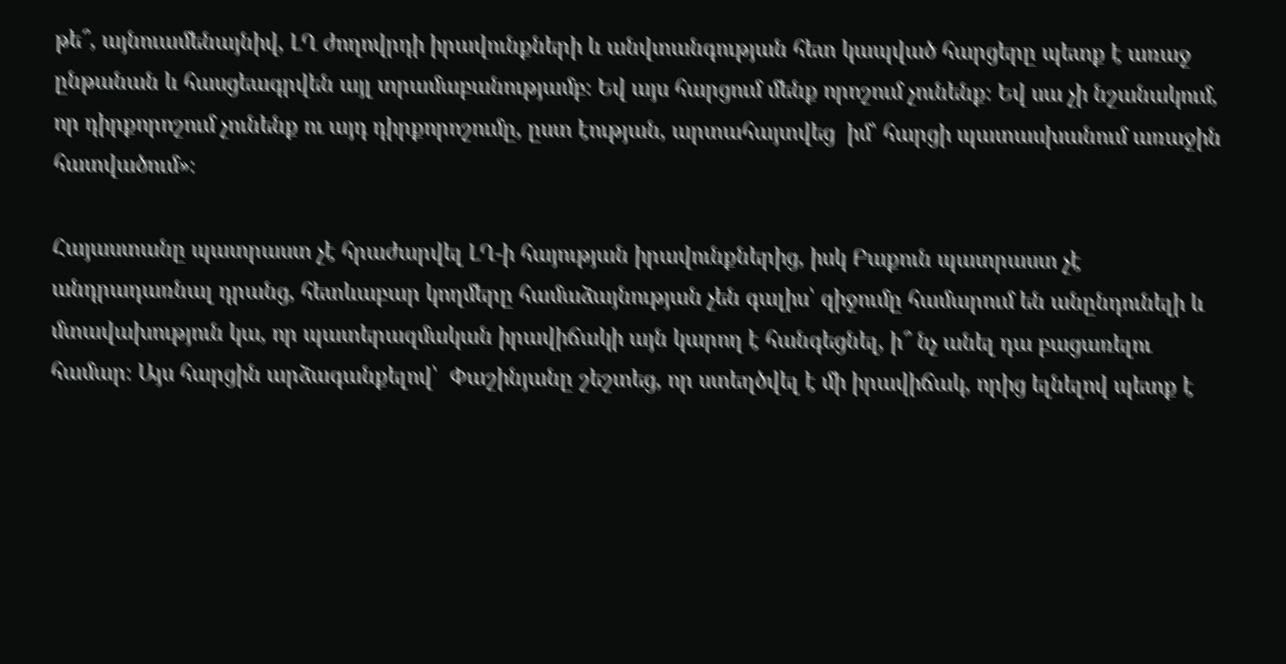թե՞, այնուամենայնիվ, ԼՂ ժողովրդի իրավունքների և անվտանգության հետ կապված հարցերը պետք է առաջ ընթանան և հասցեագրվեն այլ տրամաբանությամբ։ Եվ այս հարցում մենք որոշում չունենք։ Եվ սա չի նշանակում, որ դիրքորոշում չունենք ու այդ դիրքորոշումը, ըստ էության, արտահայտվեց  իմ՝ հարցի պատասխանում առաջին հատվածում»։

Հայաստանը պատրաստ չէ հրաժարվել ԼՂ-ի հայության իրավունքներից, իսկ Բաքուն պատրաստ չէ անդրադառնալ դրանց, հետևաբար կողմերը համաձայնության չեն գալիս՝ զիջումը համարում են անընդունելի և մտավախություն կա, որ պատերազմական իրավիճակի այն կարող է հանգեցնել, ի՞ նչ անել դա բացառելու համար։ Այս հարցին արձագանքելով՝  Փաշինյանը շեշտեց, որ ստեղծվել է մի իրավիճակ, որից ելնելով պետք է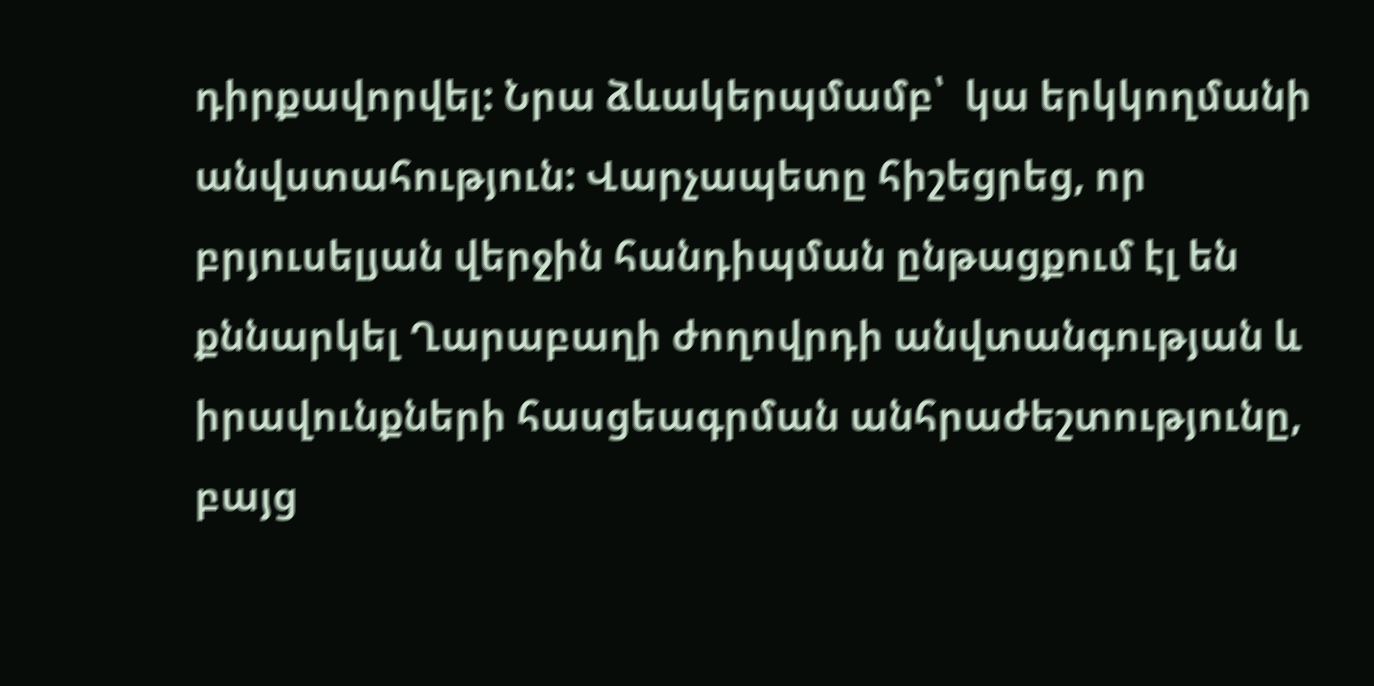դիրքավորվել: Նրա ձևակերպմամբ՝  կա երկկողմանի անվստահություն: Վարչապետը հիշեցրեց, որ բրյուսելյան վերջին հանդիպման ընթացքում էլ են քննարկել Ղարաբաղի ժողովրդի անվտանգության և իրավունքների հասցեագրման անհրաժեշտությունը, բայց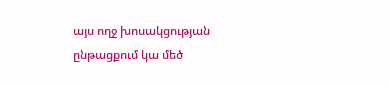այս ողջ խոսակցության ընթացքում կա մեծ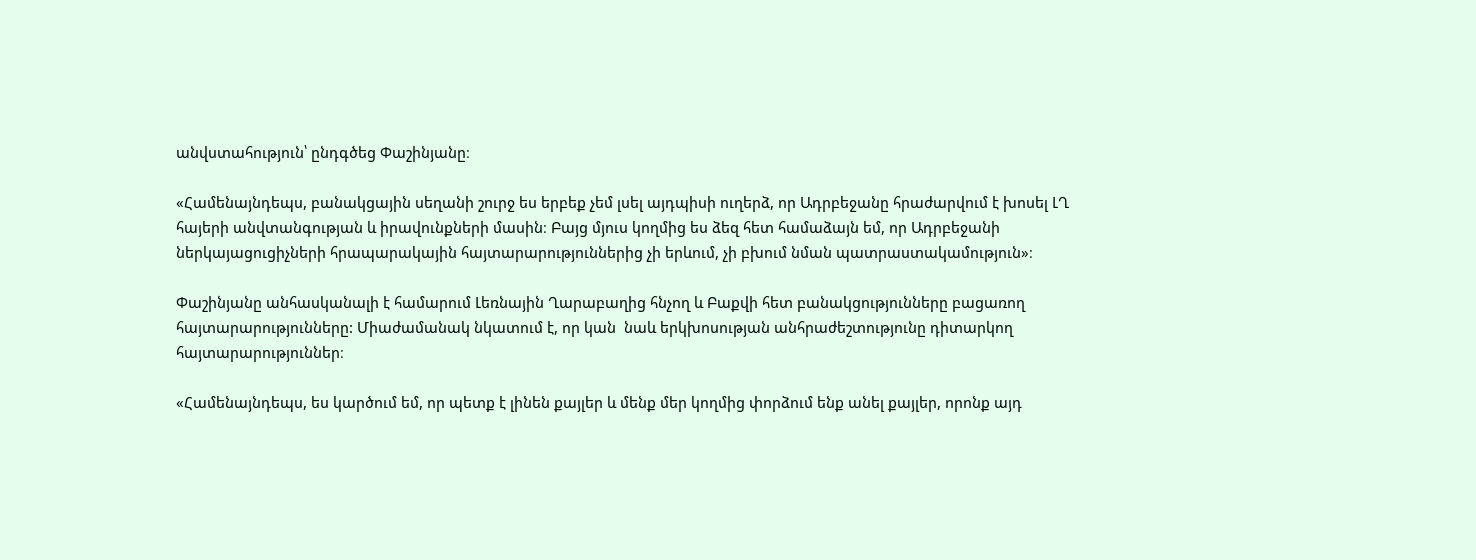անվստահություն՝ ընդգծեց Փաշինյանը։

«Համենայնդեպս, բանակցային սեղանի շուրջ ես երբեք չեմ լսել այդպիսի ուղերձ, որ Ադրբեջանը հրաժարվում է խոսել ԼՂ հայերի անվտանգության և իրավունքների մասին։ Բայց մյուս կողմից ես ձեզ հետ համաձայն եմ, որ Ադրբեջանի ներկայացուցիչների հրապարակային հայտարարություններից չի երևում, չի բխում նման պատրաստակամություն»։

Փաշինյանը անհասկանալի է համարում Լեռնային Ղարաբաղից հնչող և Բաքվի հետ բանակցությունները բացառող հայտարարությունները: Միաժամանակ նկատում է, որ կան  նաև երկխոսության անհրաժեշտությունը դիտարկող հայտարարություններ։

«Համենայնդեպս, ես կարծում եմ, որ պետք է լինեն քայլեր և մենք մեր կողմից փորձում ենք անել քայլեր, որոնք այդ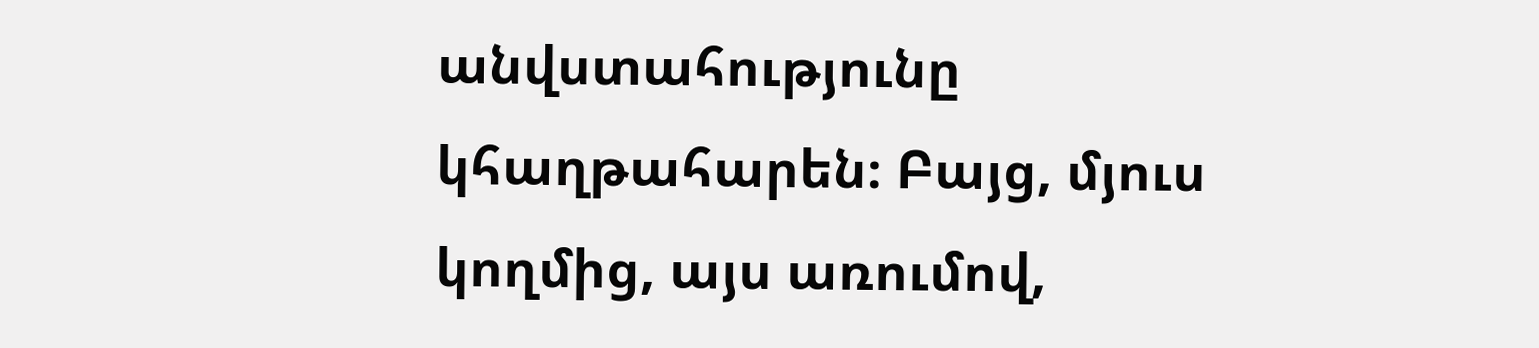անվստահությունը կհաղթահարեն։ Բայց, մյուս կողմից, այս առումով,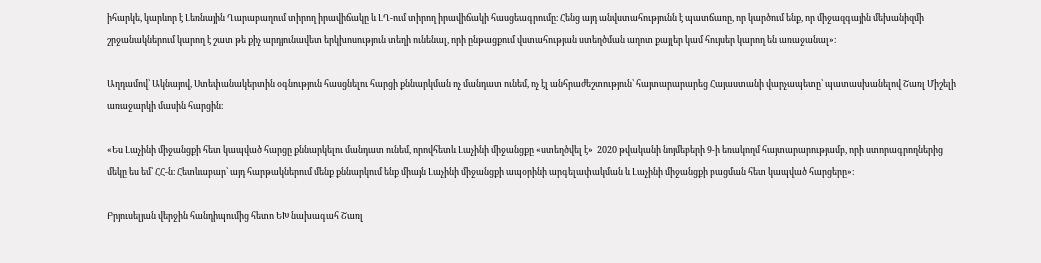իհարկե, կարևոր է Լեռնային Ղարաբաղում տիրող իրավիճակը և ԼՂ-ում տիրող իրավիճակի հասցեագրումը։ Հենց այդ անվստահությունն է պատճառը, որ կարծում ենք, որ միջազգային մեխանիզմի շրջանակներում կարող է շատ թե քիչ արդյունավետ երկխոսություն տեղի ունենալ, որի ընթացքում վստահության ստեղծման աղոտ քայլեր կամ հույսեր կարող են առաջանալ»։

Աղդամով՝ Ակնայով, Ստեփանակերտին օգնություն հասցնելու հարցի քննարկման ոչ մանդատ ունեմ, ոչ էլ անհրաժեշտություն՝ հայտարարարեց Հայաստանի վարչապետը՝ պատասխանելով Շառլ Միշելի առաջարկի մասին հարցին։

«Ես Լաչինի միջանցքի հետ կապված հարցը քննարկելու մանդատ ունեմ, որովհետև Լաչինի միջանցքը «ստեղծվել է»  2020 թվականի նոյմեբերի 9-ի եռակողմ հայտարարությամբ, որի ստորագրողներից մեկը ես եմ՝ ՀՀ-ն։ Հետևաբար՝ այդ հարթակներում մենք քննարկում ենք միայն Լաչինի միջանցքի ապօրինի արգելափակման և Լաչինի միջանցքի բացման հետ կապված հարցերը»։

Բրյուսելյան վերջին հանդիպումից հետո ԵԽ նախագահ Շառլ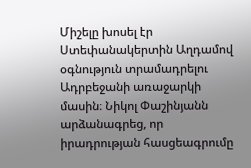Միշելը խոսել էր Ստեփանակերտին Աղդամով օգնություն տրամադրելու Ադրբեջանի առաջարկի մասին։ Նիկոլ Փաշինյանն արձանագրեց, որ իրադրության հասցեագրումը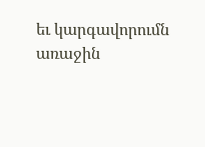եւ կարգավորումն առաջին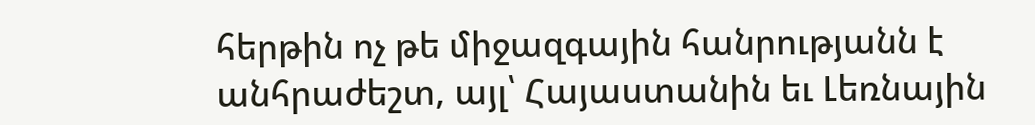հերթին ոչ թե միջազգային հանրությանն է անհրաժեշտ, այլ՝ Հայաստանին եւ Լեռնային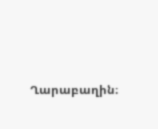Ղարաբաղին։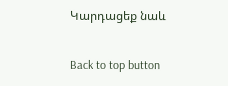Կարդացեք նաև

Back to top button